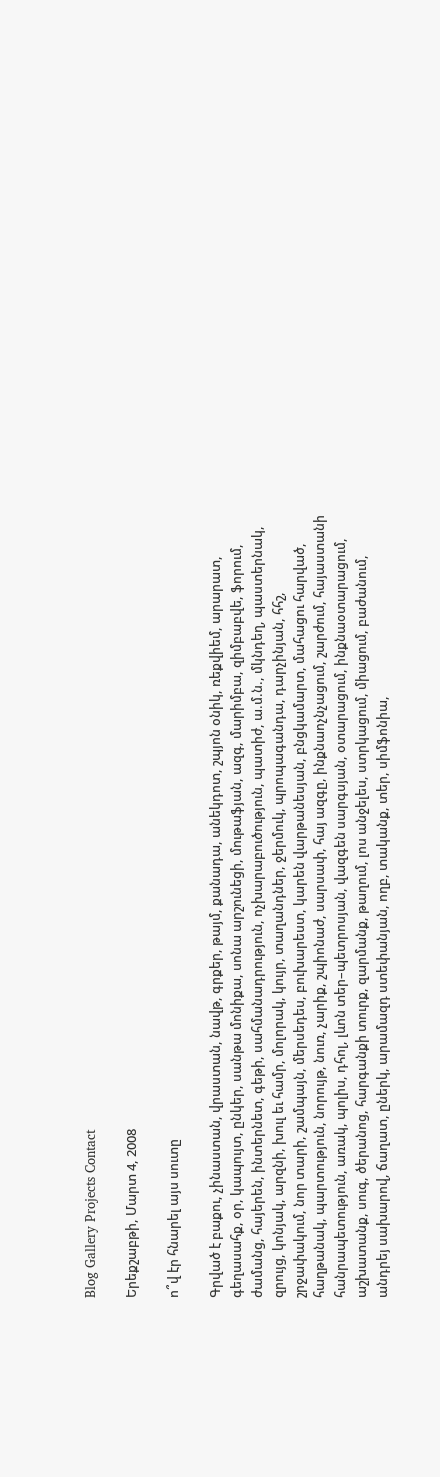Blog Gallery Projects Contact

Երեքշաբթի, Մարտ 4, 2008

ո՞վ էր հնարել այս սուտը

Գրված է բաքու, չինաստան, վրաստան, նավթ, գրքեր, թայմ, քանադա, անեկդոտ, շպյոն օնիկ, ռեքվիեմ, արարատ, գեղասահք, օր, կապույտ, ընկեր, սանթա մոնիքա, սոնա արշունեցի, մութաֆյան, ազգ, մարիմբա, զիմբաբվե, ֆորում, ժամանց, հայերեն, ինտերնետ, գեթի, սահմանադրություն, ոչխարաբուծություն, պատիժ, ա.մ.ն., մկնդեղ, պաստերնակ, զրույց, կոնյակ, արզնի, խուլ եւ համր, մոլորակ, կույր, տաղանդներ, ջերմուկ, պրոպագանդա, դարչինյան, հհշ, շրջափակում, նոր տարի, շամպայն, մերսեդես, բուխարեստ, կարեն վարթանեսյան, բնցկամարտ, մահացու հարված, հաղթանակ, պարտություն, նորույթ, նուռ, չարիք, շպիոնաժ, սարսափ, հայ ազգը, ինքնաոչնչացում, շարժում, հայաստանի հանրապետություն, առակ, պոլիս, դհոլ, լևոն տեր–պետրոսյան, վազգեն սարգսյան, օտարացում, ինքնաօտարացում, աշխատանք, սուգ, ծերանոց, հարգանքի տուրք, զարմանք, թաղում, լոս անջելես, ստրկացում, միացում, բաժանում, անդրեյ սախարով, ճաղատ, ըներկ, արամազդ ստեփանյան, ողբ, տականք, տեր, սիմֆոնիա,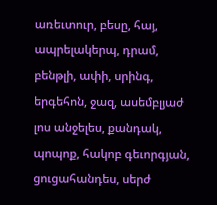առեւտուր, բեսը, հայ, ապրելակերպ, դրամ, բենթլի, ափի, սրինգ, երգեհոն, ջազ, ասեմբլյաժ լոս անջելես, քանդակ, պոպոք, հակոբ գեւորգյան, ցուցահանդես, սերժ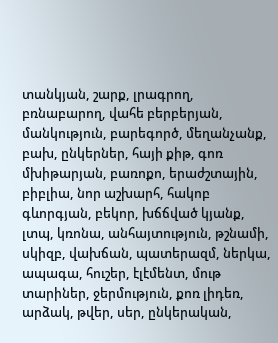տանկյան, շարք, լրագրող, բռնաբարող, վահե բերբերյան, մանկություն, բարեգործ, մեղանչանք, բախ, ընկերներ, հայի քիթ, գոռ մխիթարյան, բառոքո, երաժշտային, բիբլիա, նոր աշխարհ, հակոբ գևորգյան, բեկոր, խճճված կյանք, լտպ, կռոնա, անհայտություն, թշնամի, սկիզբ, վախճան, պատերազմ, ներկա, ապագա, հուշեր, էլէմենտ, մութ տարիներ, ջերմություն, քոռ լիդեռ, արձակ, թվեր, սեր, ընկերական,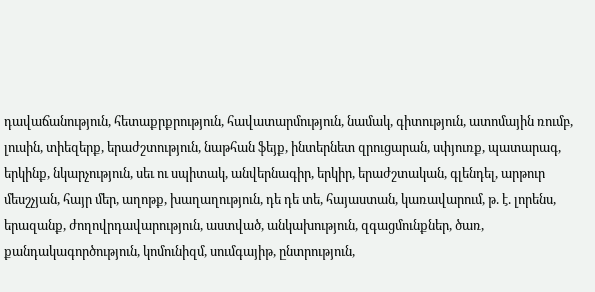դավաճանություն, հետաքրքրություն, հավատարմություն, նամակ, գիտություն, ատոմային ռումբ, լուսին, տիեզերք, երաժշտություն, նաթհան ֆեյք, ինտերնետ զրուցարան, սփյուռք, պատարագ, երկինք, նկարչություն, սեւ ու սպիտակ, անվերնագիր, երկիր, երաժշտական, գլենդել, արթուր մեսշչյան, հայր մեր, աղոթք, խաղաղություն, դե դե տե, հայաստան, կառավարում, թ. է. լորենս, երազանք, ժողովրդավարություն, աստված, անկախություն, զգացմունքներ, ծառ, քանդակագործություն, կոմունիզմ, սումգայիթ, ընտրություն,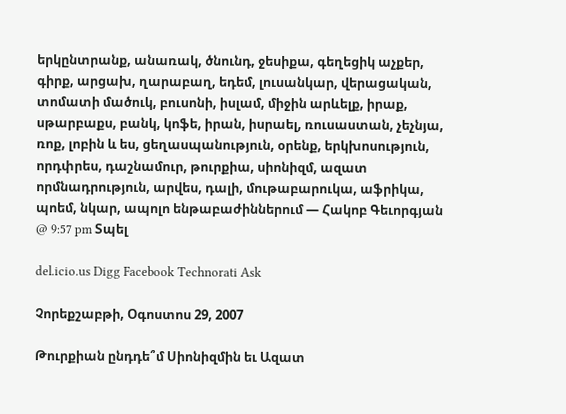երկընտրանք, անառակ, ծնունդ, ջեսիքա, գեղեցիկ աչքեր, գիրք, արցախ, ղարաբաղ, եդեմ, լուսանկար, վերացական, տոմատի մածուկ, բուսոնի, իսլամ, միջին արևելք, իրաք, սթարբաքս, բանկ, կոֆե, իրան, իսրաել, ռուսաստան, չեչնյա, ռոք, լոբին և ես, ցեղասպանություն, օրենք, երկխոսություն, որդփրես, դաշնամուր, թուրքիա, սիոնիզմ, ազատ որմնադրություն, արվես, դալի, մութաբարուկա, աֆրիկա, պոեմ, նկար, ապոլո ենթաբաժիններում — Հակոբ Գեւորգյան @ 9:57 pm Տպել

del.icio.us Digg Facebook Technorati Ask

Չորեքշաբթի, Օգոստոս 29, 2007

Թուրքիան ընդդե՞մ Սիոնիզմին եւ Ազատ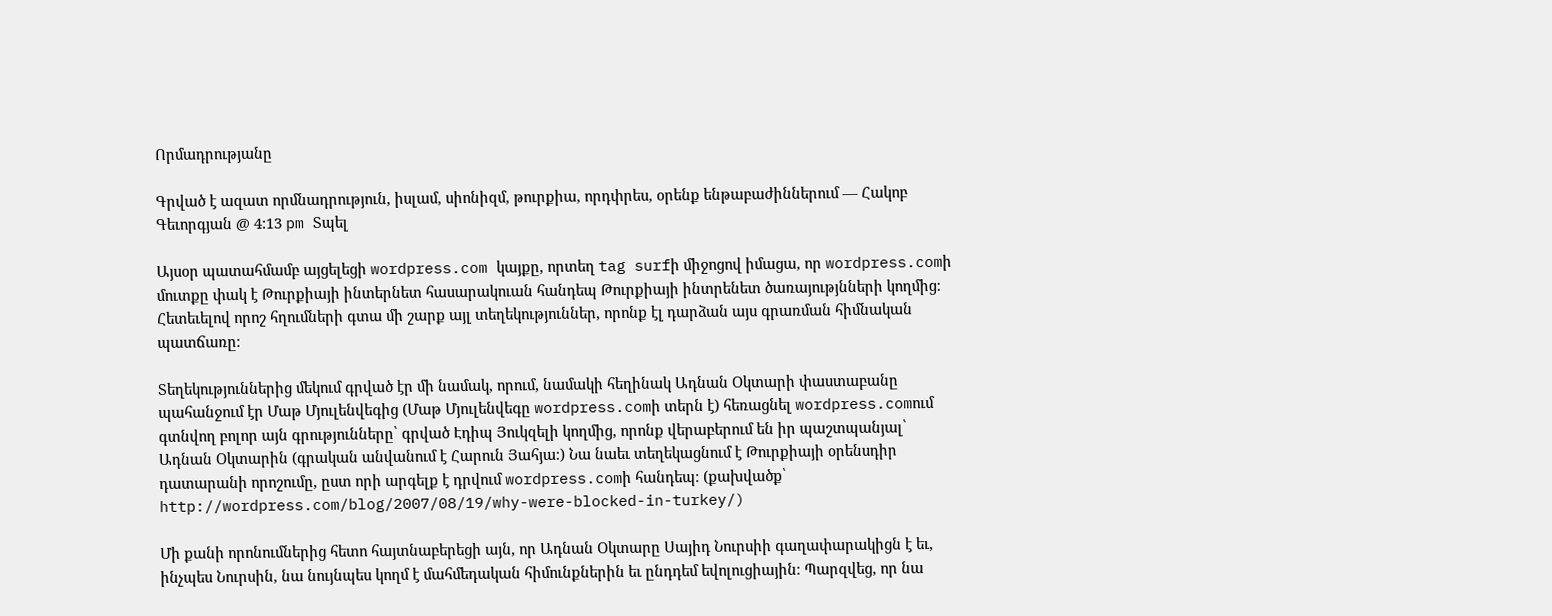Որմադրությանը

Գրված է ազատ որմնադրություն, իսլամ, սիոնիզմ, թուրքիա, որդփրես, օրենք ենթաբաժիններում — Հակոբ Գեւորգյան @ 4:13 pm Տպել

Այսօր պատահմամբ այցելեցի wordpress.com կայքը, որտեղ tag surfի միջոցով իմացա, որ wordpress.comի մուտքը փակ է Թուրքիայի ինտերնետ հասարակուան հանդեպ Թուրքիայի ինտրենետ ծառայությնների կողմից։ Հետեւելով որոշ հղումների գտա մի շարք այլ տեղեկություններ, որոնք էլ դարձան այս գրառման հիմնական պատճառը։

Տեղեկություններից մեկում գրված էր մի նամակ, որում, նամակի հեղինակ Ադնան Օկտարի փաստաբանը պահանջում էր Մաթ Մյուլենվեգից (Մաթ Մյուլենվեգը wordpress.comի տերն է) հեռացնել wordpress.comում գտնվող բոլոր այն գրությունները՝ գրված Էդիպ Յուկզելի կողմից, որոնք վերաբերում են իր պաշտպանյալ՝ Ադնան Օկտարին (գրական անվանում է Հարուն Յահյա։) Նա նաեւ տեղեկացնում է Թուրքիայի օրենսդիր դատարանի որոշումը, ըստ որի արգելք է դրվում wordpress.comի հանդեպ։ (քախվածք՝ http://wordpress.com/blog/2007/08/19/why-were-blocked-in-turkey/)

Մի քանի որոնումներից հետո հայտնաբերեցի այն, որ Ադնան Օկտարը Սայիդ Նուրսիի գաղափարակիցն է եւ, ինչպես Նուրսին, նա նույնպես կողմ է մահմեդական հիմունքներին եւ ընդդեմ եվոլուցիային։ Պարզվեց, որ նա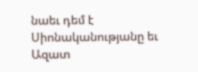նաեւ դեմ է Սիոնականությանը եւ Ազատ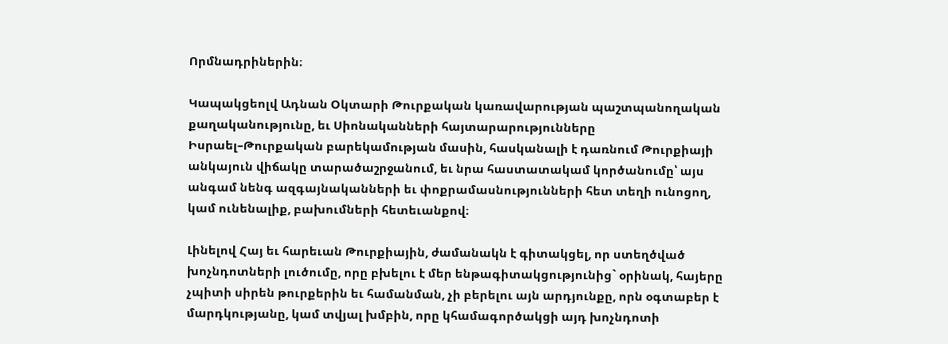Որմնադրիներին։

Կապակցեոլվ Ադնան Օկտարի Թուրքական կառավարության պաշտպանողական քաղականությունը, եւ Սիոնականների հայտարարությունները Իսրաել–Թուրքական բարեկամության մասին, հասկանալի է դառնում Թուրքիայի անկայուն վիճակը տարածաշրջանում, եւ նրա հաստատակամ կործանումը՝ այս անգամ նենգ ազգայնականների եւ փոքրամասնությունների հետ տեղի ունոցող, կամ ունենալիք, բախումների հետեւանքով։

Լինելով Հայ եւ հարեւան Թուրքիային, ժամանակն է գիտակցել, որ ստեղծված խոչնդոտների լուծումը, որը բխելու է մեր ենթագիտակցությունից` օրինակ, հայերը չպիտի սիրեն թուրքերին եւ համանման, չի բերելու այն արդյունքը, որն օգտաբեր է մարդկությանը, կամ տվյալ խմբին, որը կհամագործակցի այդ խոչնդոտի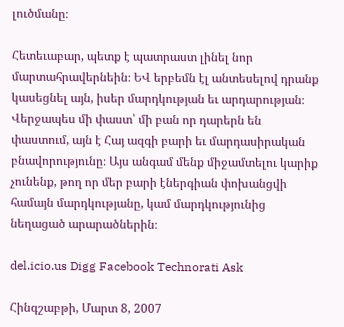լուծմանը։

Հետեւաբար, պետք է պատրաստ լինել նոր մարտահրավերնեին։ ԵՎ երբեմն էլ անտեսելով դրանք կասեցնել այն, իսեր մարդկության եւ արդարության։ Վերջապես մի փաստ՝ մի բան որ դարերն են փաստում, այն է Հայ ազգի բարի եւ մարդասիրական բնավորությունը։ Այս անգամ մենք միջամտելու կարիք չունենք, թող որ մեր բարի էներգիան փոխանցվի համայն մարդկությանը, կամ մարդկությունից նեղացած արարածներին։

del.icio.us Digg Facebook Technorati Ask

Հինգշաբթի, Մարտ 8, 2007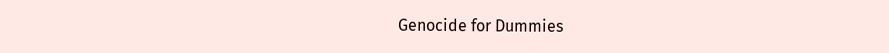Genocide for Dummies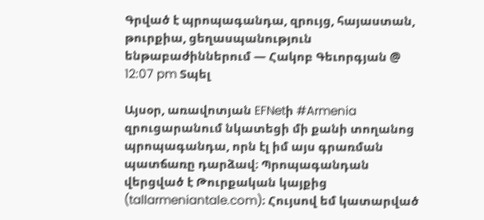Գրված է պրոպագանդա, զրույց, հայաստան, թուրքիա, ցեղասպանություն ենթաբաժիններում — Հակոբ Գեւորգյան @ 12:07 pm Տպել

Այսօր, առավոտյան EFNetի #Armenia զրուցարանում նկատեցի մի քանի տողանոց պրոպագանդա, որն էլ իմ այս գրառման պատճառը դարձավ։ Պրոպագանդան վերցված է Թուրքական կայքից (tallarmeniantale.com)։ Հույսով եմ կատարված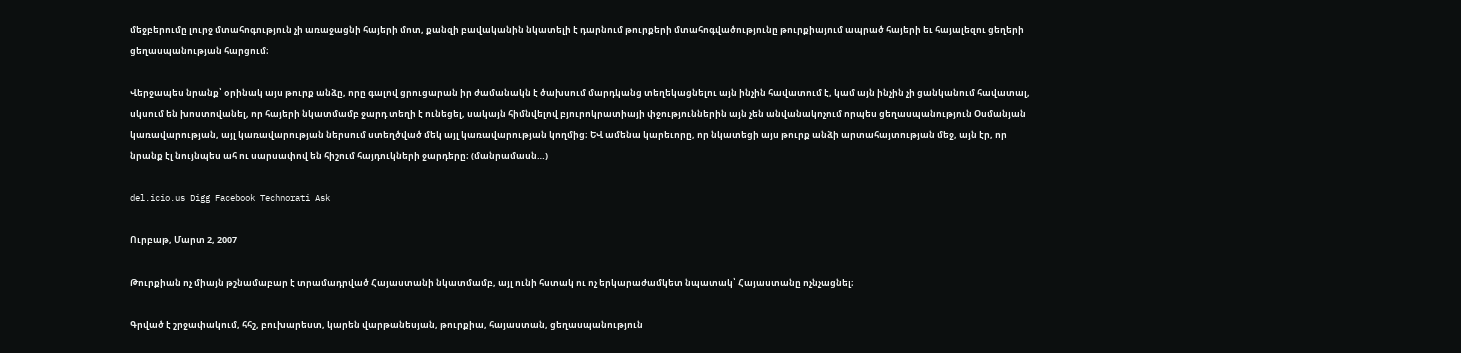մեջբերումը լուրջ մտահոգություն չի առաջացնի հայերի մոտ, քանզի բավականին նկատելի է դարնում թուրքերի մտահոգվածությունը թուրքիայում ապրած հայերի եւ հայալեզու ցեղերի ցեղասպանության հարցում։

Վերջապես նրանք՝ օրինակ այս թուրք անձը, որը գալով ցրուցարան իր ժամանակն է ծախսում մարդկանց տեղեկացնելու այն ինչին հավատում է, կամ այն ինչին չի ցանկանում հավատալ, սկսում են խոստովանել, որ հայերի նկատմամբ ջարդ տեղի է ունեցել, սակայն հիմնվելով բյուրոկրատիայի փջություններին այն չեն անվանակոչում որպես ցեղասպանություն Օսմանյան կառավարության, այլ կառավարության ներսում ստեղծված մեկ այլ կառավարության կողմից։ ԵՎ ամենա կարեւորը, որ նկատեցի այս թուրք անձի արտահայտության մեջ, այն էր, որ նրանք էլ նույնպես ահ ու սարսափով են հիշում հայդուկների ջարդերը։ (մանրամասն…)

del.icio.us Digg Facebook Technorati Ask

Ուրբաթ, Մարտ 2, 2007

Թուրքիան ոչ միայն թշնամաբար է տրամադրված Հայաստանի նկատմամբ, այլ ունի հստակ ու ոչ երկարաժամկետ նպատակ՝ Հայաստանը ոչնչացնել։

Գրված է շրջափակում, հհշ, բուխարեստ, կարեն վարթանեսյան, թուրքիա, հայաստան, ցեղասպանություն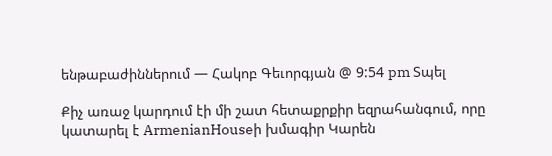ենթաբաժիններում — Հակոբ Գեւորգյան @ 9:54 pm Տպել

Քիչ առաջ կարդում էի մի շատ հետաքրքիր եզրահանգում, որը կատարել է ArmenianHouseի խմագիր Կարեն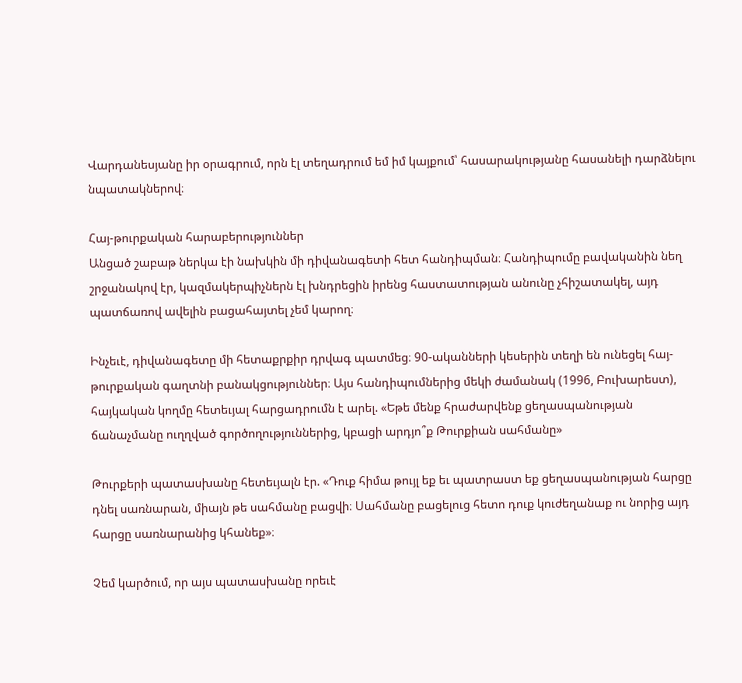Վարդանեսյանը իր օրագրում, որն էլ տեղադրում եմ իմ կայքում՝ հասարակությանը հասանելի դարձնելու նպատակներով։

Հայ-թուրքական հարաբերություններ
Անցած շաբաթ ներկա էի նախկին մի դիվանագետի հետ հանդիպման։ Հանդիպումը բավականին նեղ շրջանակով էր, կազմակերպիչներն էլ խնդրեցին իրենց հաստատության անունը չհիշատակել, այդ պատճառով ավելին բացահայտել չեմ կարող։

Ինչեւէ, դիվանագետը մի հետաքրքիր դրվագ պատմեց։ 90-ականների կեսերին տեղի են ունեցել հայ-թուրքական գաղտնի բանակցություններ։ Այս հանդիպումներից մեկի ժամանակ (1996, Բուխարեստ), հայկական կողմը հետեւյալ հարցադրումն է արել. «Եթե մենք հրաժարվենք ցեղասպանության ճանաչմանը ուղղված գործողություններից, կբացի արդյո՞ք Թուրքիան սահմանը»

Թուրքերի պատասխանը հետեւյալն էր. «Դուք հիմա թույլ եք եւ պատրաստ եք ցեղասպանության հարցը դնել սառնարան, միայն թե սահմանը բացվի։ Սահմանը բացելուց հետո դուք կուժեղանաք ու նորից այդ հարցը սառնարանից կհանեք»։

Չեմ կարծում, որ այս պատասխանը որեւէ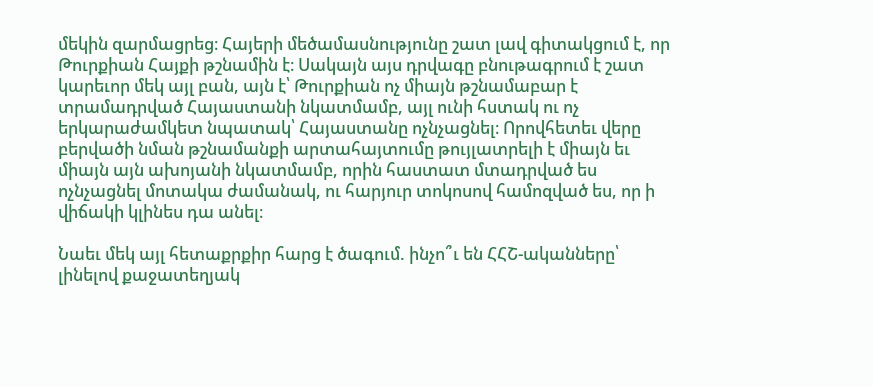մեկին զարմացրեց։ Հայերի մեծամասնությունը շատ լավ գիտակցում է, որ Թուրքիան Հայքի թշնամին է։ Սակայն այս դրվագը բնութագրում է շատ կարեւոր մեկ այլ բան, այն է՝ Թուրքիան ոչ միայն թշնամաբար է տրամադրված Հայաստանի նկատմամբ, այլ ունի հստակ ու ոչ երկարաժամկետ նպատակ՝ Հայաստանը ոչնչացնել։ Որովհետեւ վերը բերվածի նման թշնամանքի արտահայտումը թույլատրելի է միայն եւ միայն այն ախոյանի նկատմամբ, որին հաստատ մտադրված ես ոչնչացնել մոտակա ժամանակ, ու հարյուր տոկոսով համոզված ես, որ ի վիճակի կլինես դա անել։

Նաեւ մեկ այլ հետաքրքիր հարց է ծագում. ինչո՞ւ են ՀՀՇ-ականները՝ լինելով քաջատեղյակ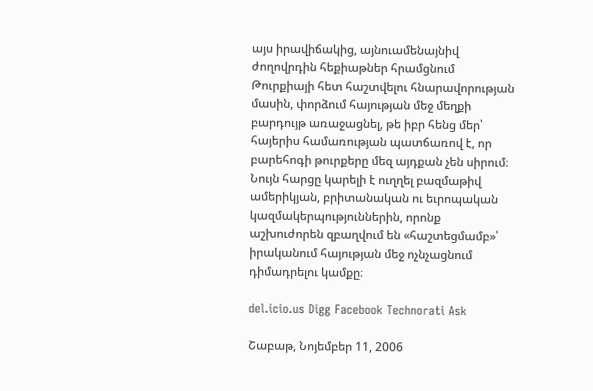այս իրավիճակից, այնուամենայնիվ ժողովրդին հեքիաթներ հրամցնում Թուրքիայի հետ հաշտվելու հնարավորության մասին, փորձում հայության մեջ մեղքի բարդույթ առաջացնել, թե իբր հենց մեր՝ հայերիս համառության պատճառով է, որ բարեհոգի թուրքերը մեզ այդքան չեն սիրում։ Նույն հարցը կարելի է ուղղել բազմաթիվ ամերիկյան, բրիտանական ու եւրոպական կազմակերպություններին, որոնք աշխուժորեն զբաղվում են «հաշտեցմամբ»՝ իրականում հայության մեջ ոչնչացնում դիմադրելու կամքը։

del.icio.us Digg Facebook Technorati Ask

Շաբաթ, Նոյեմբեր 11, 2006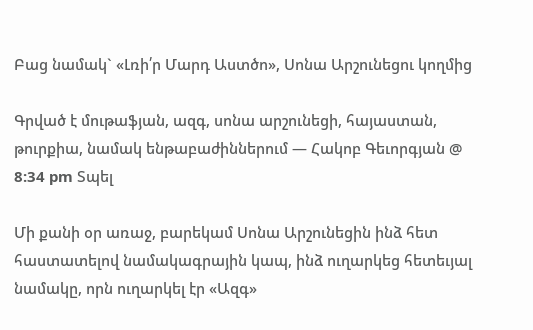Բաց նամակ` «Լռի՛ր Մարդ Աստծո», Սոնա Արշունեցու կողմից

Գրված է մութաֆյան, ազգ, սոնա արշունեցի, հայաստան, թուրքիա, նամակ ենթաբաժիններում — Հակոբ Գեւորգյան @ 8:34 pm Տպել

Մի քանի օր առաջ, բարեկամ Սոնա Արշունեցին ինձ հետ հաստատելով նամակագրային կապ, ինձ ուղարկեց հետեւյալ նամակը, որն ուղարկել էր «Ազգ»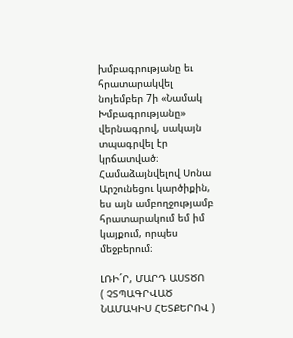խմբագրությանը եւ հրատարակվել նոյեմբեր 7ի «Նամակ Խմբագրությանը» վերնագրով, սակայն տպագրվել էր կրճատված։ Համաձայնվելով Սոնա Արշունեցու կարծիքին, ես այն ամբողջությամբ հրատարակում եմ իմ կայքում, որպես մեջբերում։

ԼՌԻ´Ր, ՄԱՐԴ ԱՍՏԾՈ
( ՉՏՊԱԳՐՎԱԾ ՆԱՄԱԿԻՍ ՀԵՏՔԵՐՈՎ )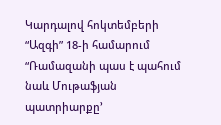Կարդալով հոկտեմբերի “Ազգի” 18-ի համարում “Ռամազանի պաս է պահում նաև Մութաֆյան պատրիարքը’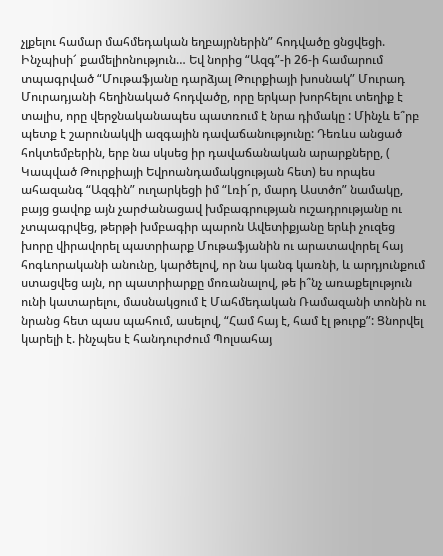չլքելու համար մահմեդական եղբայրներին” հոդվածը ցնցվեցի. Ինչպիսի՜ քամելիոնություն… Եվ նորից “Ազգ”-ի 26-ի համարում տպագրված “Մութաֆյանը դարձյալ Թուրքիայի խոսնակ” Մուրադ Մուրադյանի հեղինակած հոդվածը, որը երկար խորհելու տեղիք է տալիս, որը վերջնականապես պատռում է նրա դիմակը : Մինչև ե՞րբ պետք է շարունակվի ազգային դավաճանությունը: Դեռևս անցած հոկտեմբերին, երբ նա սկսեց իր դավաճանական արարքները, ( Կապված Թուրքիայի Եվրոանդամակցության հետ) ես որպես ահազանգ “Ազգին” ուղարկեցի իմ “Լռի´ր, մարդ Աստծո” նամակը, բայց ցավոք այն չարժանացավ խմբագրության ուշադրությանը ու չտպագրվեց, թերթի խմբագիր պարոն Ավետիքյանը երևի չուզեց խորը վիրավորել պատրիարք Մութաֆյանին ու արատավորել հայ հոգևորականի անունը, կարծելով, որ նա կանգ կառնի, և արդյունքում ստացվեց այն, որ պատրիարքը մոռանալով, թե ի՞նչ առաքելություն ունի կատարելու, մասնակցում է Մահմեդական Ռամազանի տոնին ու նրանց հետ պաս պահում, ասելով, “Համ հայ է, համ էլ թուրք”: Ցնորվել կարելի է. ինչպես է հանդուրժում Պոլսահայ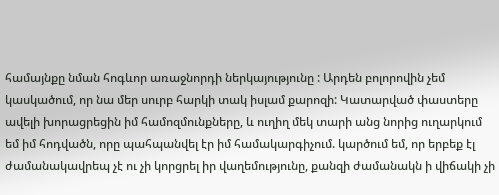համայնքը նման հոգևոր առաջնորդի ներկայությունը : Արդեն բոլորովին չեմ կասկածում, որ նա մեր սուրբ հարկի տակ իսլամ քարոզի: Կատարված փաստերը ավելի խորացրեցին իմ համոզմունքները, և ուղիղ մեկ տարի անց նորից ուղարկում եմ իմ հոդվածն, որը պահպանվել էր իմ համակարգիչում. կարծում եմ, որ երբեք էլ ժամանակավրեպ չէ ու չի կորցրել իր վաղեմությունը, քանզի ժամանակն ի վիճակի չի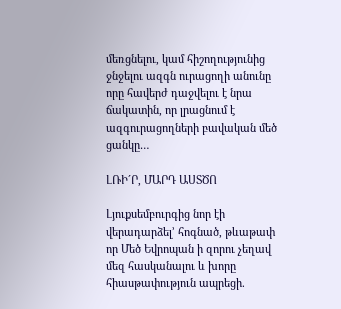մեռցնելու, կամ հիշողությունից ջնջելու ազգն ուրացողի անունը որը հավերժ դաջվելու է նրա ճակատին, որ լրացնում է ազգուրացողների բավական մեծ ցանկը…

ԼՌԻ´Ր, ՄԱՐԴ ԱՍՏԾՈ

Լյուքսեմբուրգից նոր էի վերադարձել’ հոգնած, թևաթափ որ Մեծ Եվրոպան ի զորու չեղավ մեզ հասկանալու և խորը հիասթափություն ապրեցի.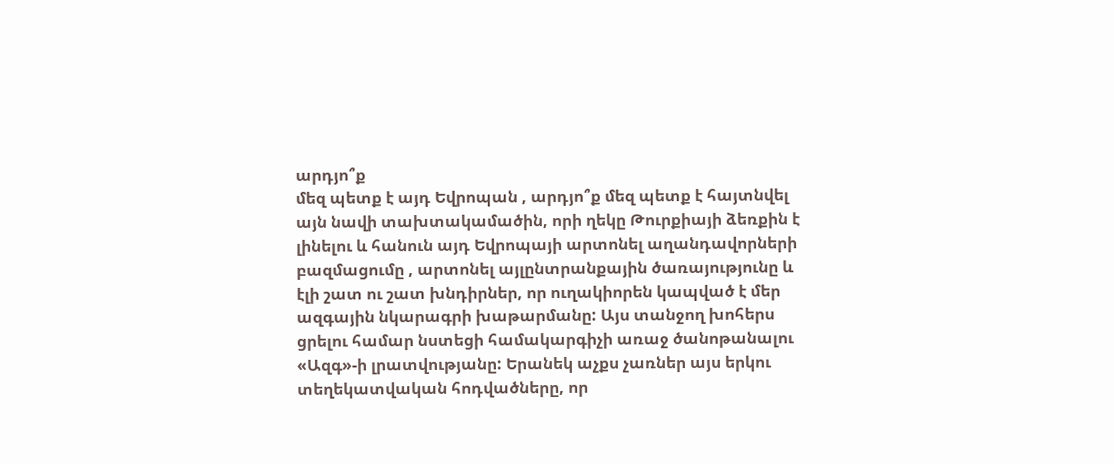արդյո՞ք
մեզ պետք է այդ Եվրոպան , արդյո՞ք մեզ պետք է հայտնվել այն նավի տախտակամածին, որի ղեկը Թուրքիայի ձեռքին է լինելու և հանուն այդ Եվրոպայի արտոնել աղանդավորների բազմացումը , արտոնել այլընտրանքային ծառայությունը և էլի շատ ու շատ խնդիրներ, որ ուղակիորեն կապված է մեր ազգային նկարագրի խաթարմանը: Այս տանջող խոհերս ցրելու համար նստեցի համակարգիչի առաջ ծանոթանալու «Ազգ»-ի լրատվությանը: Երանեկ աչքս չառներ այս երկու տեղեկատվական հոդվածները, որ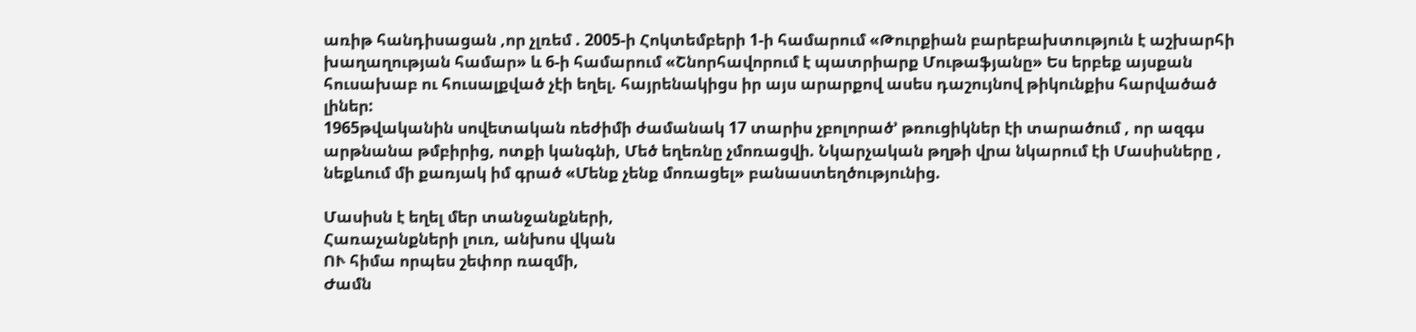առիթ հանդիսացան ,որ չլռեմ . 2005-ի Հոկտեմբերի 1-ի համարում «Թուրքիան բարեբախտություն է աշխարհի խաղաղության համար» և 6-ի համարում «Շնորհավորում է պատրիարք Մութաֆյանը» Ես երբեք այսքան հուսախաբ ու հուսալքված չէի եղել. հայրենակիցս իր այս արարքով ասես դաշույնով թիկունքիս հարվածած լիներ:
1965թվականին սովետական ռեժիմի ժամանակ 17 տարիս չբոլորած’ թռուցիկներ էի տարածում , որ ազգս արթնանա թմբիրից, ոտքի կանգնի, Մեծ եղեռնը չմոռացվի. Նկարչական թղթի վրա նկարում էի Մասիսները , նեքևում մի քառյակ իմ գրած «Մենք չենք մոռացել» բանաստեղծությունից.

Մասիսն է եղել մեր տանջանքների,
Հառաչանքների լուռ, անխոս վկան
ՈՒ հիմա որպես շեփոր ռազմի,
Ժամն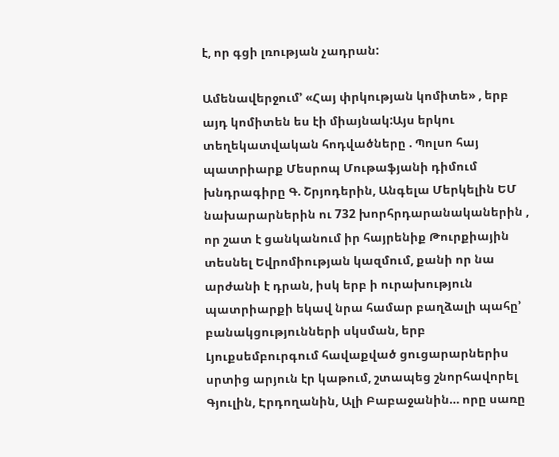է, որ գցի լռության չադրան:

Ամենավերջում’ «Հայ փրկության կոմիտե» , երբ այդ կոմիտեն ես էի միայնակ:Այս երկու տեղեկատվական հոդվածները . Պոլսո հայ պատրիարք Մեսրոպ Մութաֆյանի դիմում խնդրագիրը Գ. Շրյոդերին, Անգելա Մերկելին ԵՄ նախարարներին ու 732 խորհրդարանականերին , որ շատ է ցանկանում իր հայրենիք Թուրքիային տեսնել Եվրոմիության կազմում, քանի որ նա արժանի է դրան, իսկ երբ ի ուրախություն պատրիարքի եկավ նրա համար բաղձալի պահը’ բանակցությունների սկսման, երբ Լյուքսեմբուրգում հավաքված ցուցարարներիս սրտից արյուն էր կաթում, շտապեց շնորհավորել Գյուլին, Էրդողանին, Ալի Բաբաջանին… որը սառը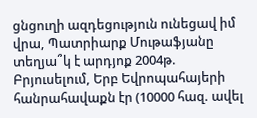ցնցուղի ազդեցություն ունեցավ իմ վրա, Պատրիարք Մութաֆյանը տեղյա՞կ է արդյոք 2004թ. Բրյուսելում, Երբ Եվրոպահայերի հանրահավաքն էր (10000 հազ. ավել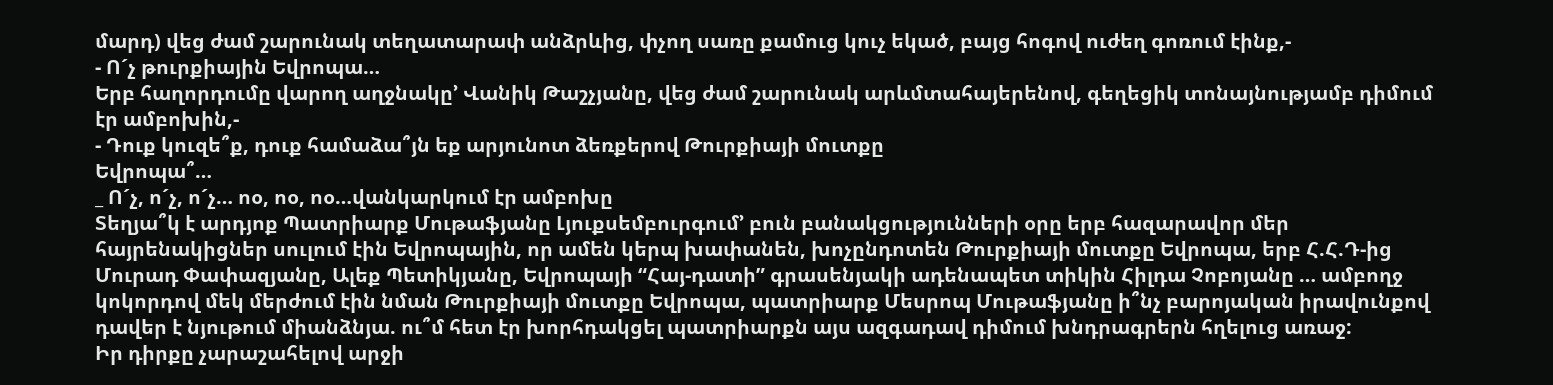մարդ) վեց ժամ շարունակ տեղատարափ անձրևից, փչող սառը քամուց կուչ եկած, բայց հոգով ուժեղ գոռում էինք,-
- Ո´չ թուրքիային Եվրոպա…
Երբ հաղորդումը վարող աղջնակը’ Վանիկ Թաշչյանը, վեց ժամ շարունակ արևմտահայերենով, գեղեցիկ տոնայնությամբ դիմում էր ամբոխին,-
- Դուք կուզե՞ք, դուք համաձա՞յն եք արյունոտ ձեռքերով Թուրքիայի մուտքը
Եվրոպա՞…
_ Ո´չ, ո´չ, ո´չ… ոօ, ոօ, ոօ…վանկարկում էր ամբոխը
Տեղյա՞կ է արդյոք Պատրիարք Մութաֆյանը Լյուքսեմբուրգում’ բուն բանակցությունների օրը երբ հազարավոր մեր հայրենակիցներ սուլում էին Եվրոպային, որ ամեն կերպ խափանեն, խոչընդոտեն Թուրքիայի մուտքը Եվրոպա, երբ Հ.Հ.Դ-ից Մուրադ Փափազյանը, Ալեք Պետիկյանը, Եվրոպայի “Հայ-դատի” գրասենյակի ադենապետ տիկին Հիլդա Չոբոյանը … ամբողջ կոկորդով մեկ մերժում էին նման Թուրքիայի մուտքը Եվրոպա, պատրիարք Մեսրոպ Մութաֆյանը ի՞նչ բարոյական իրավունքով դավեր է նյութում միանձնյա. ու՞մ հետ էր խորհդակցել պատրիարքն այս ազգադավ դիմում խնդրագրերն հղելուց առաջ:
Իր դիրքը չարաշահելով արջի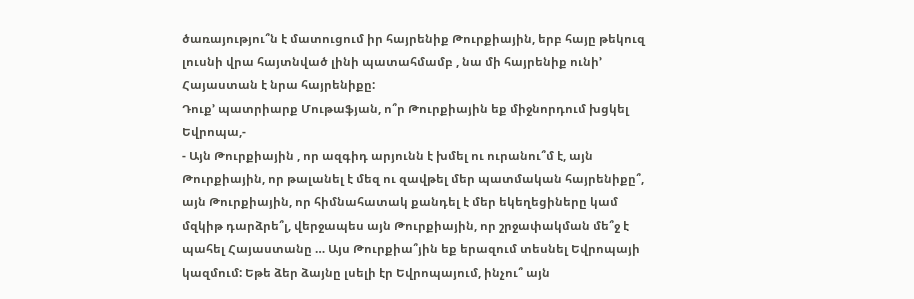ծառայությու՞ն է մատուցում իր հայրենիք Թուրքիային, երբ հայը թեկուզ լուսնի վրա հայտնված լինի պատահմամբ , նա մի հայրենիք ունի’ Հայաստան է նրա հայրենիքը:
Դուք’ պատրիարք Մութաֆյան, ո՞ր Թուրքիային եք միջնորդում խցկել Եվրոպա,-
- Այն Թուրքիային , որ ազգիդ արյունն է խմել ու ուրանու՞մ է, այն Թուրքիային, որ թալանել է մեզ ու զավթել մեր պատմական հայրենիքը՞, այն Թուրքիային, որ հիմնահատակ քանդել է մեր եկեղեցիները կամ մզկիթ դարձրե՞լ, վերջապես այն Թուրքիային, որ շրջափակման մե՞ջ է պահել Հայաստանը … Այս Թուրքիա՞յին եք երազում տեսնել Եվրոպայի կազմում: Եթե ձեր ձայնը լսելի էր Եվրոպայում, ինչու՞ այն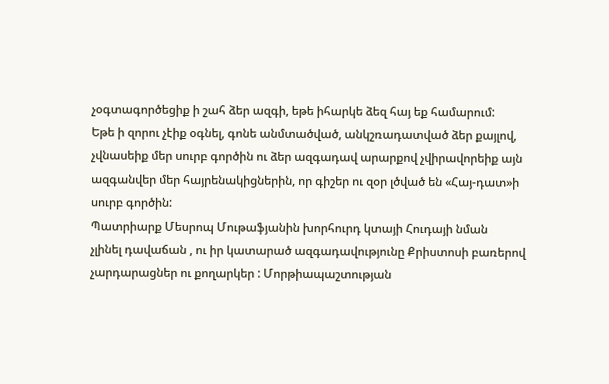չօգտագործեցիք ի շահ ձեր ազգի, եթե իհարկե ձեզ հայ եք համարում:
Եթե ի զորու չէիք օգնել, գոնե անմտածված, անկշռադատված ձեր քայլով,
չվնասեիք մեր սուրբ գործին ու ձեր ազգադավ արարքով չվիրավորեիք այն
ազգանվեր մեր հայրենակիցներին, որ գիշեր ու զօր լծված են «Հայ-դատ»ի
սուրբ գործին:
Պատրիարք Մեսրոպ Մութաֆյանին խորհուրդ կտայի Հուդայի նման
չլինել դավաճան , ու իր կատարած ազգադավությունը Քրիստոսի բառերով
չարդարացներ ու քողարկեր : Մորթիապաշտության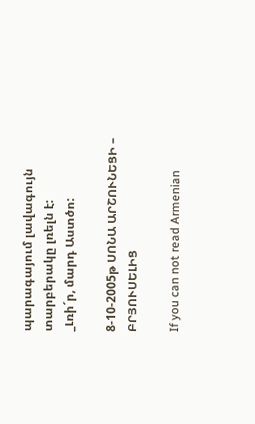պարագայում լավագույն տարբերակը լռելն է:
_Լռի´ր, մարդ Աստծո:

8-10-2005թ ՍՈՆԱ ԱՐՇՈՒՆԵՑԻ – ԲՐՅՈՒՍԵԼԻՑ

If you can not read Armenian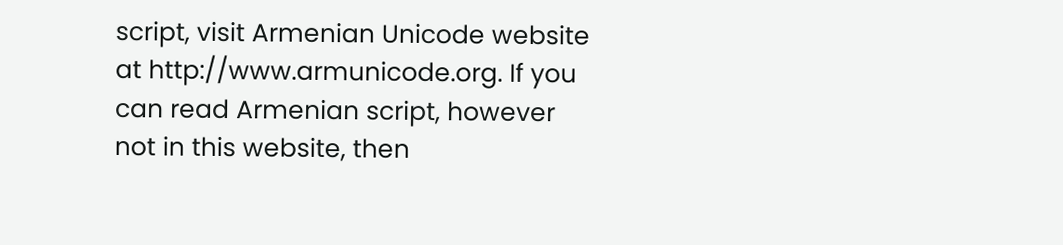script, visit Armenian Unicode website at http://www.armunicode.org. If you can read Armenian script, however not in this website, then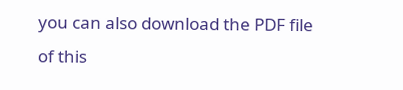you can also download the PDF file of this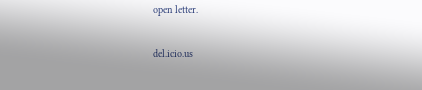open letter.

del.icio.us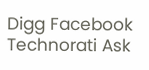Digg Facebook Technorati Ask